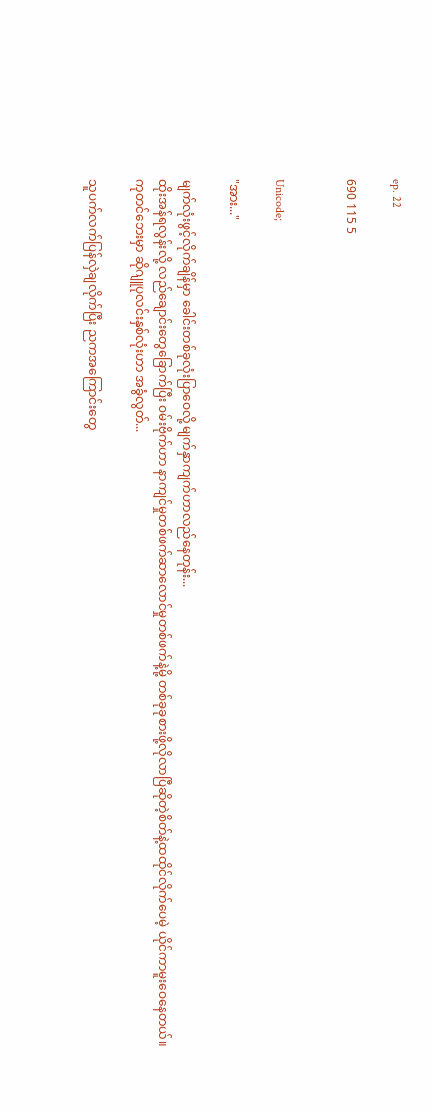ep. 22

690 115 5


Unicode;

"အား..."

မျက်လုံးဖွင့်လိုက်ချိန်မှာ ခေါင်းတစ်ခုလုံးပြာဝေလို့ မျက်နှာကျက်ဟာလည်နေတုန်း...
ထိုးအန်ရလွန်းလို့ လည်ချောင်းတွေခြောက်ပြီး ဝမ်းဗိုက်ဟာ နာကျင်မှုတစ်ဖက်ဆာလောင်မှုတစ်ဖက်နဲ့မို့ တစ်ခုခုစားဖို့လိုလာပြီဆိုတဲ့စိတ်နဲ့ထထိုင်လိုက်ပေမဲ့ ယိုင်ကာမူးဝေနေတယ်။
ကုတင်ဘေးမှာ ဆိုဂျူပုလင်းနှစ်လုံးဟာ အခွံလွတ်...

သူပက်လက်ပြန်လှဲချလိုက်ပြီး ညကအကြောင်းတွေ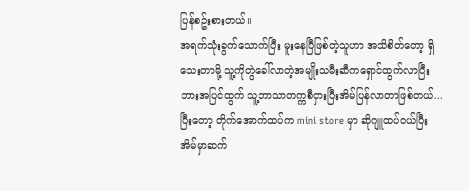ပြန်စဥ်းစားတယ်။
အရက်သုံးခွက်သောက်ပြီး မူးနေပြီဖြစ်တဲ့သူဟာ အသိစိတ်တော့ ရှိသေးတာမို့ သူ့ကိုတွဲခေါ်လာတဲ့အမျိုးသမီးဆီကရှောင်ထွက်လာပြီး ဘားအပြင်ထွက် သူ့ဘာသာတက္ကစီငှားပြီးအိမ်ပြန်လာတာဖြစ်တယ်...
ပြီးတော့ တိုက်အောက်ထပ်က mini store မှာ ဆိုဂျူထပ်ဝယ်ပြီးအိမ်မှာဆက်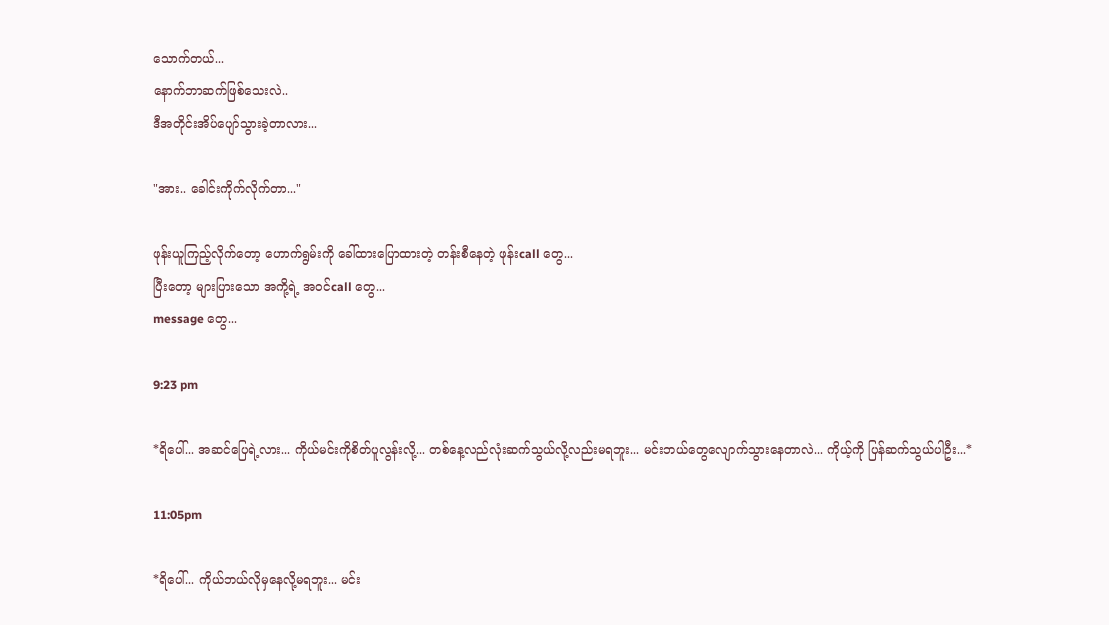သောက်တယ်...
နောက်ဘာဆက်ဖြစ်သေးလဲ..
ဒီအတိုင်းအိပ်ပျော်သွားခဲ့တာလား...

"အား.. ခေါင်းကိုက်လိုက်တာ..."

ဖုန်းယူကြည့်လိုက်တော့ ဟောက်ရွမ်းကို ခေါ်ထားပြောထားတဲ့ တန်းစီနေတဲ့ ဖုန်းcall တွေ...
ပြီးတော့ များပြားသော အကို့ရဲ့ အဝင်call တွေ...
message တွေ...

9:23 pm

*ရိပေါ်... အဆင်ပြေရဲ့လား... ကိုယ်မင်းကိုစိတ်ပူလွန်းလို့... တစ်နေ့လည်လုံးဆက်သွယ်လို့လည်းမရဘူး... မင်းဘယ်တွေလျောက်သွားနေတာလဲ... ကိုယ့်ကို ပြန်ဆက်သွယ်ပါဦး...*

11:05pm

*ရိပေါ်... ကိုယ်ဘယ်လိုမှနေလို့မရဘူး... မင်း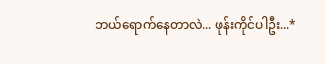ဘယ်ရောက်နေတာလဲ... ဖုန်းကိုင်ပါဦး...*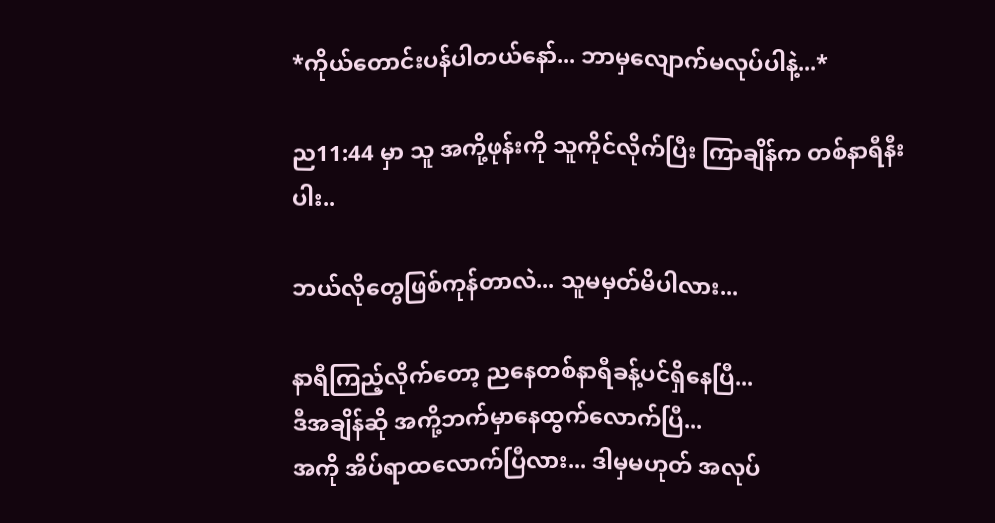*ကိုယ်တောင်းပန်ပါတယ်နော်... ဘာမှလျောက်မလုပ်ပါနဲ့...*

ည11:44 မှာ သူ အကို့ဖုန်းကို သူကိုင်လိုက်ပြီး ကြာချိန်က တစ်နာရီနီးပါး..

ဘယ်လိုတွေဖြစ်ကုန်တာလဲ... သူမမှတ်မိပါလား...

နာရီကြည့်လိုက်တော့ ညနေတစ်နာရီခန့်ပင်ရှိနေပြီ...
ဒီအချိန်ဆို အကို့ဘက်မှာနေထွက်လောက်ပြီ...
အကို အိပ်ရာထလောက်ပြီလား... ဒါမှမဟုတ် အလုပ်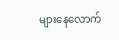များနေလောက်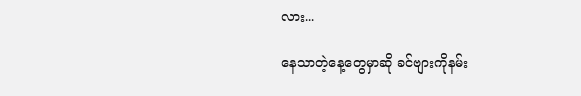လား...

နေသာတဲ့နေ့တွေမှာဆို ခင်ဗျားကိုနမ်း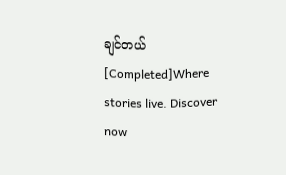ချင်တယ် [Completed]Where stories live. Discover now